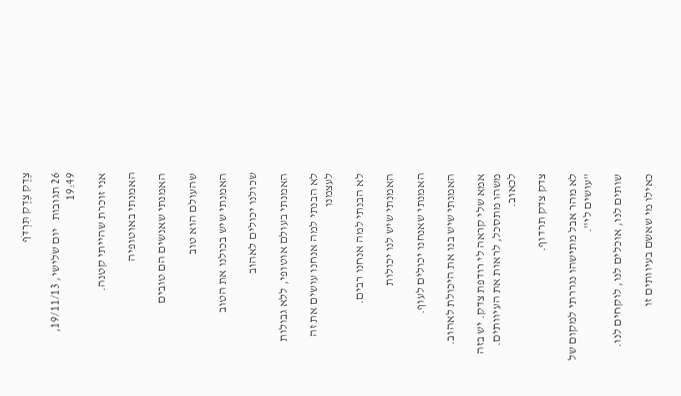צֶדֶק צֶדֶק תִּרְדֹּף

26 תגובות   יום שלישי, 19/11/13, 19:49

אני זוכרת שהייתי קטנה.

האמנתי באוטופיה

האמנתי שאנשים הם טובים

שהעולם הוא טוב

האמנתי שיש בכולנו את הטוב

שכולנו יכולים לאהוב

האמנתי בעולם אוטופי, ללא גבולות

לא הבנתי למה אנחנו עושים את זה לעצמנו

לא הבנתי למה אנחנו רבים.

האמנתי שיש לנו יכולות

האמנתי שאנחנו יכולים לעוף.

האמנתי שיש בנו את היכולת לאהוב.

אמא שלי קראה לי רודפת צדק. יש בזה משהו מתסכל, לראות את העיוותים. לכאוב.

צדק צדק תרדוף.

לא מהר אבל מתישהו נגררתי למקום של "עושים לי".

שותים לנו, אוכלים לנו, לוקחים לנו.

כאילו מי שאשם בעיוותים זו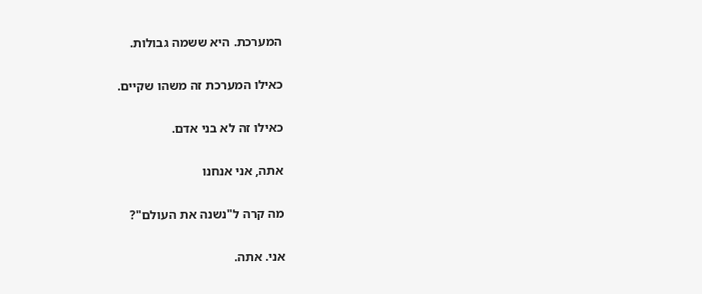המערכת. היא ששמה גבולות.

כאילו המערכת זה משהו שקיים.

כאילו זה לא בני אדם.

אתה, אני אנחנו

מה קרה ל"נשנה את העולם"?

אני. אתה.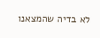לא בדיה שהמצאנו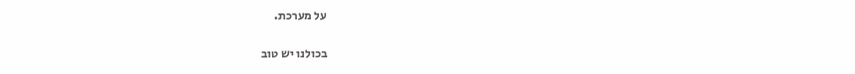על מערכת.

בכולנו יש טוב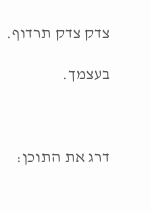צדק צדק תרדוף.

בעצמך.



דרג את התוכן: